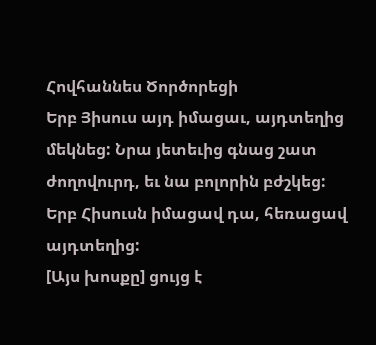Հովհաննես Ծործորեցի
Երբ Յիսուս այդ իմացաւ, այդտեղից մեկնեց: Նրա յետեւից գնաց շատ ժողովուրդ, եւ նա բոլորին բժշկեց:
Երբ Հիսուսն իմացավ դա, հեռացավ այդտեղից:
[Այս խոսքը] ցույց է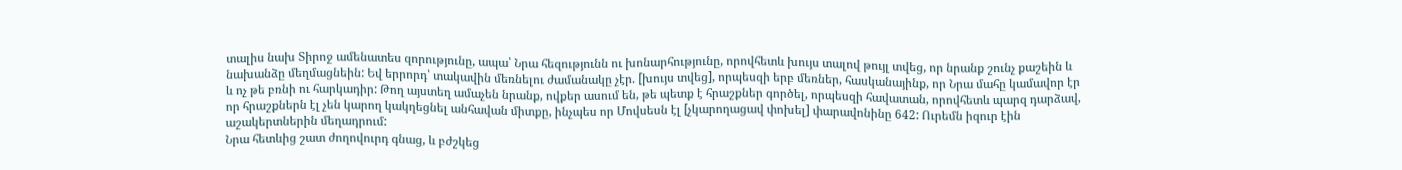տալիս նախ Տիրոջ ամենատես զորությունը, ապա՝ Նրա հեզությունն ու խոնարհությունը, որովհետև խույս տալով թույլ տվեց, որ նրանք շունչ քաշեին և նախանձը մեղմացնեին: Եվ երրորդ՝ տակավին մեռնելու ժամանակը չէր. [խույս տվեց], որպեսզի երբ մեռներ, հասկանայինք, որ Նրա մահը կամավոր էր և ոչ թե բռնի ու հարկադիր: Թող այստեղ ամաչեն նրանք, ովքեր ասում են, թե պետք է հրաշքներ գործել, որպեսզի հավատան, որովհետև պարզ դարձավ, որ հրաշքներն էլ չեն կարող կակղեցնել անհավան միտքը, ինչպես որ Մովսեսն էլ [չկարողացավ փոխել] փարավոնինը 642: Ուրեմն իզուր էին աշակերտներին մեղադրում:
Նրա հետևից շատ ժողովուրդ գնաց, և բժշկեց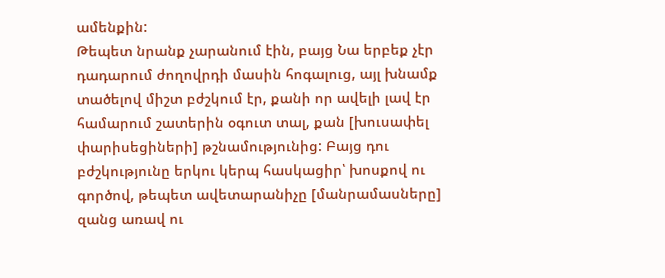ամենքին:
Թեպետ նրանք չարանում էին, բայց Նա երբեք չէր դադարում ժողովրդի մասին հոգալուց, այլ խնամք տածելով միշտ բժշկում էր, քանի որ ավելի լավ էր համարում շատերին օգուտ տալ, քան [խուսափել փարիսեցիների] թշնամությունից: Բայց դու բժշկությունը երկու կերպ հասկացիր՝ խոսքով ու գործով, թեպետ ավետարանիչը [մանրամասները] զանց առավ ու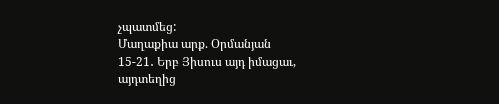չպատմեց:
Մաղաքիա արք. Օրմանյան
15-21․ Երբ Յիսուս այդ իմացաւ, այդտեղից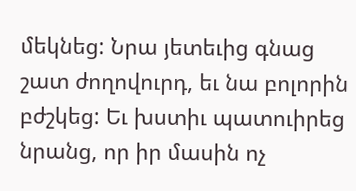մեկնեց: Նրա յետեւից գնաց շատ ժողովուրդ, եւ նա բոլորին բժշկեց: Եւ խստիւ պատուիրեց նրանց, որ իր մասին ոչ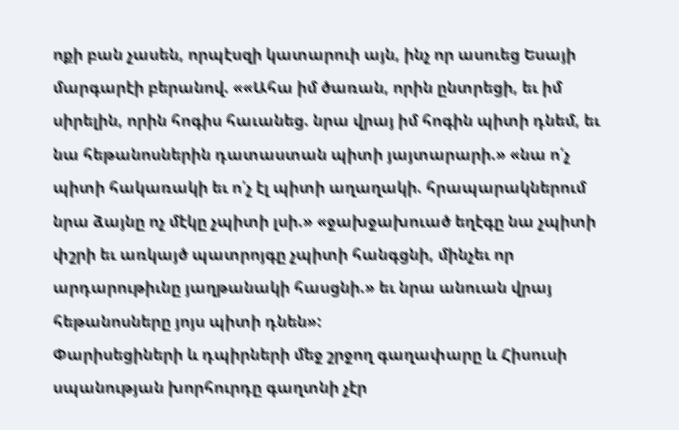ոքի բան չասեն, որպէսզի կատարուի այն, ինչ որ ասուեց Եսայի մարգարէի բերանով. ««Ահա իմ ծառան, որին ընտրեցի, եւ իմ սիրելին, որին հոգիս հաւանեց. նրա վրայ իմ հոգին պիտի դնեմ, եւ նա հեթանոսներին դատաստան պիտի յայտարարի.» «նա ո՛չ պիտի հակառակի եւ ո՛չ էլ պիտի աղաղակի. հրապարակներում նրա ձայնը ոչ մէկը չպիտի լսի.» «ջախջախուած եղէգը նա չպիտի փշրի եւ առկայծ պատրոյգը չպիտի հանգցնի, մինչեւ որ արդարութիւնը յաղթանակի հասցնի.» եւ նրա անուան վրայ հեթանոսները յոյս պիտի դնեն»:
Փարիսեցիների և դպիրների մեջ շրջող գաղափարը և Հիսուսի սպանության խորհուրդը գաղտնի չէր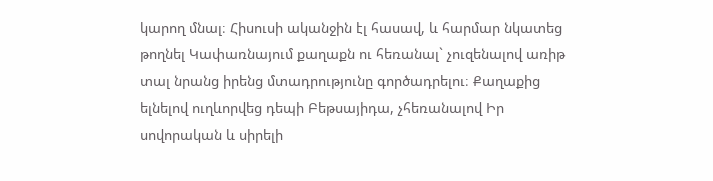կարող մնալ։ Հիսուսի ականջին էլ հասավ, և հարմար նկատեց թողնել Կափառնայում քաղաքն ու հեռանալ` չուզենալով առիթ տալ նրանց իրենց մտադրությունը գործադրելու։ Քաղաքից ելնելով ուղևորվեց դեպի Բեթսայիդա, չհեռանալով Իր սովորական և սիրելի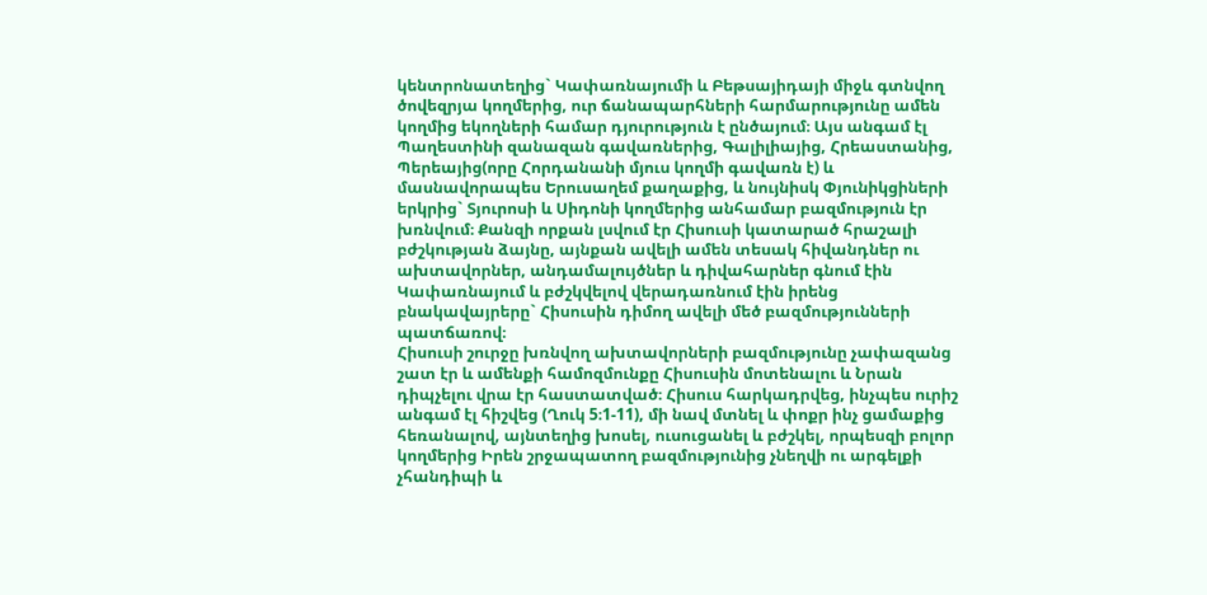կենտրոնատեղից` Կափառնայումի և Բեթսայիդայի միջև գտնվող ծովեզրյա կողմերից, ուր ճանապարհների հարմարությունը ամեն կողմից եկողների համար դյուրություն է ընծայում։ Այս անգամ էլ Պաղեստինի զանազան գավառներից, Գալիլիայից, Հրեաստանից, Պերեայից(որը Հորդանանի մյուս կողմի գավառն է) և մասնավորապես Երուսաղեմ քաղաքից, և նույնիսկ Փյունիկցիների երկրից` Տյուրոսի և Սիդոնի կողմերից անհամար բազմություն էր խռնվում։ Քանզի որքան լսվում էր Հիսուսի կատարած հրաշալի բժշկության ձայնը, այնքան ավելի ամեն տեսակ հիվանդներ ու ախտավորներ, անդամալույծներ և դիվահարներ գնում էին Կափառնայում և բժշկվելով վերադառնում էին իրենց բնակավայրերը` Հիսուսին դիմող ավելի մեծ բազմությունների պատճառով։
Հիսուսի շուրջը խռնվող ախտավորների բազմությունը չափազանց շատ էր և ամենքի համոզմունքը Հիսուսին մոտենալու և Նրան դիպչելու վրա էր հաստատված։ Հիսուս հարկադրվեց, ինչպես ուրիշ անգամ էլ հիշվեց (Ղուկ 5։1-11), մի նավ մտնել և փոքր ինչ ցամաքից հեռանալով, այնտեղից խոսել, ուսուցանել և բժշկել, որպեսզի բոլոր կողմերից Իրեն շրջապատող բազմությունից չնեղվի ու արգելքի չհանդիպի և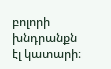բոլորի խնդրանքն էլ կատարի։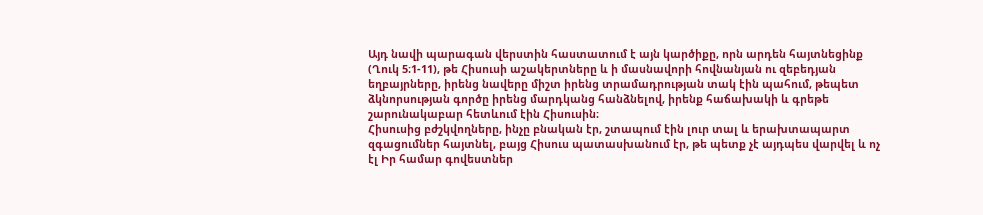Այդ նավի պարագան վերստին հաստատում է այն կարծիքը, որն արդեն հայտնեցինք (Ղուկ 5։1-11), թե Հիսուսի աշակերտները և ի մասնավորի հովնանյան ու զեբեդյան եղբայրները, իրենց նավերը միշտ իրենց տրամադրության տակ էին պահում, թեպետ ձկնորսության գործը իրենց մարդկանց հանձնելով, իրենք հաճախակի և գրեթե շարունակաբար հետևում էին Հիսուսին։
Հիսուսից բժշկվողները, ինչը բնական էր, շտապում էին լուր տալ և երախտապարտ զգացումներ հայտնել, բայց Հիսուս պատասխանում էր, թե պետք չէ այդպես վարվել և ոչ էլ Իր համար գովեստներ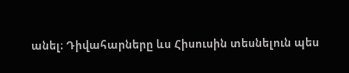անել։ Դիվահարները ևս Հիսուսին տեսնելուն պես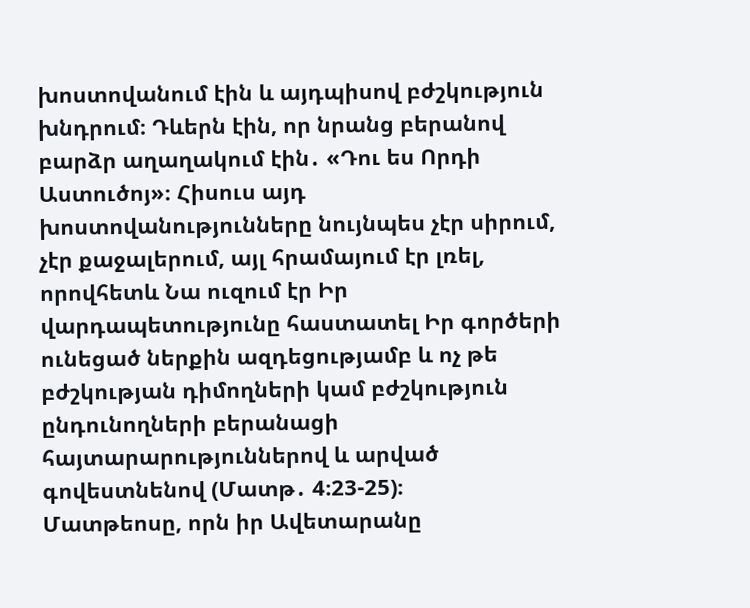խոստովանում էին և այդպիսով բժշկություն խնդրում։ Դևերն էին, որ նրանց բերանով բարձր աղաղակում էին․ «Դու ես Որդի Աստուծոյ»։ Հիսուս այդ խոստովանությունները նույնպես չէր սիրում, չէր քաջալերում, այլ հրամայում էր լռել, որովհետև Նա ուզում էր Իր վարդապետությունը հաստատել Իր գործերի ունեցած ներքին ազդեցությամբ և ոչ թե բժշկության դիմողների կամ բժշկություն ընդունողների բերանացի հայտարարություններով և արված գովեստնենով (Մատթ․ 4։23-25)։
Մատթեոսը, որն իր Ավետարանը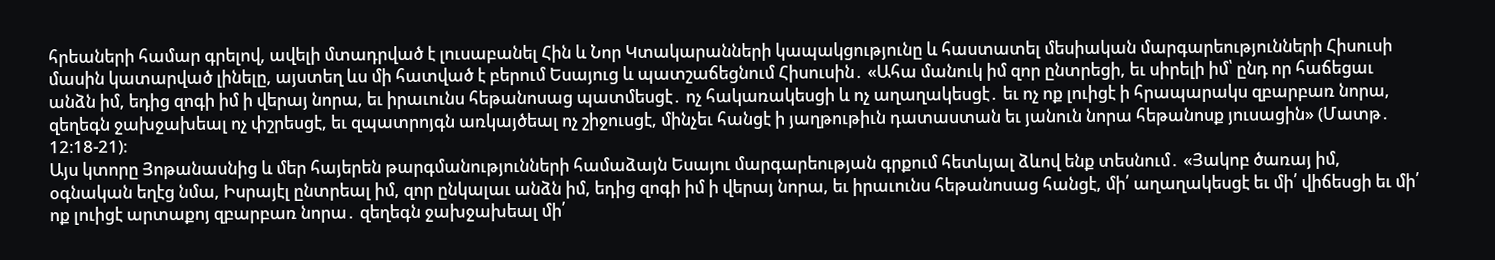հրեաների համար գրելով, ավելի մտադրված է լուսաբանել Հին և Նոր Կտակարանների կապակցությունը և հաստատել մեսիական մարգարեությունների Հիսուսի մասին կատարված լինելը, այստեղ ևս մի հատված է բերում Եսայուց և պատշաճեցնում Հիսուսին․ «Ահա մանուկ իմ զոր ընտրեցի, եւ սիրելի իմ՝ ընդ որ հաճեցաւ անձն իմ, եդից զոգի իմ ի վերայ նորա, եւ իրաւունս հեթանոսաց պատմեսցէ․ ոչ հակառակեսցի և ոչ աղաղակեսցէ․ եւ ոչ ոք լուիցէ ի հրապարակս զբարբառ նորա, զեղեգն ջախջախեալ ոչ փշրեսցէ, եւ զպատրոյգն առկայծեալ ոչ շիջուսցէ, մինչեւ հանցէ ի յաղթութիւն դատաստան եւ յանուն նորա հեթանոսք յուսացին» (Մատթ․ 12։18-21)։
Այս կտորը Յոթանասնից և մեր հայերեն թարգմանությունների համաձայն Եսայու մարգարեության գրքում հետևյալ ձևով ենք տեսնում․ «Յակոբ ծառայ իմ, օգնական եղէց նմա, Իսրայէլ ընտրեալ իմ, զոր ընկալաւ անձն իմ, եդից զոգի իմ ի վերայ նորա, եւ իրաւունս հեթանոսաց հանցէ, մի՛ աղաղակեսցէ եւ մի՛ վիճեսցի եւ մի՛ ոք լուիցէ արտաքոյ զբարբառ նորա․ զեղեգն ջախջախեալ մի՛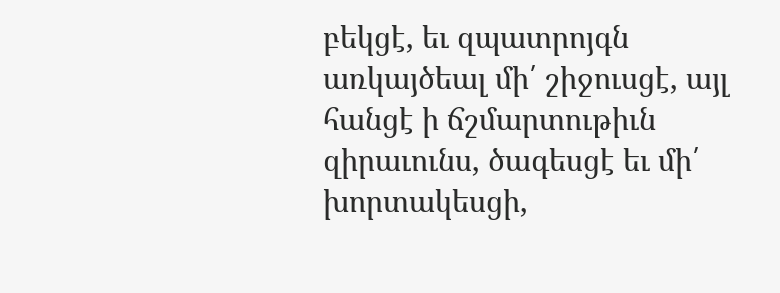բեկցէ, եւ զպատրոյգն առկայծեալ մի՛ շիջուսցէ, այլ հանցէ ի ճշմարտութիւն զիրաւունս, ծագեսցէ եւ մի՛ խորտակեսցի,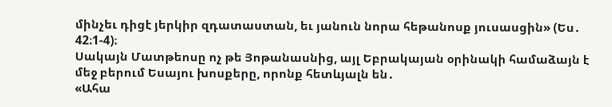մինչեւ դիցէ յերկիր զդատաստան, եւ յանուն նորա հեթանոսք յուսասցին» (Ես․ 42։1-4)։
Սակայն Մատթեոսը ոչ թե Յոթանասնից, այլ Եբրակայան օրինակի համաձայն է մեջ բերում Եսայու խոսքերը, որոնք հետևյալն են․
«Ահա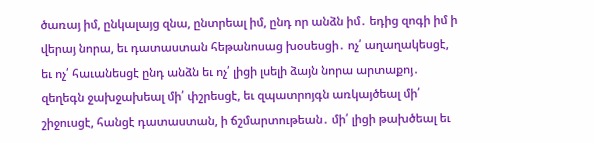ծառայ իմ, ընկալայց զնա, ընտրեալ իմ, ընդ որ անձն իմ․ եդից զոգի իմ ի վերայ նորա, եւ դատաստան հեթանոսաց խօսեսցի․ ոչ՛ աղաղակեսցէ, եւ ոչ՛ հաւանեսցէ ընդ անձն եւ ոչ՛ լիցի լսելի ձայն նորա արտաքոյ․ զեղեգն ջախջախեալ մի՛ փշրեսցէ, եւ զպատրոյգն առկայծեալ մի՛ շիջուսցէ, հանցէ դատաստան, ի ճշմարտութեան․ մի՛ լիցի թախծեալ եւ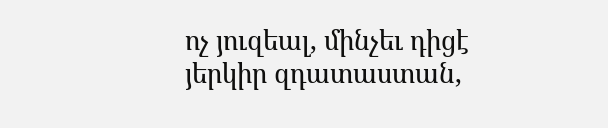ոչ յուզեալ, մինչեւ դիցէ յերկիր զդատաստան,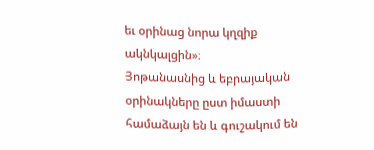եւ օրինաց նորա կղզիք ակնկալցին»։
Յոթանասնից և եբրայական օրինակները ըստ իմաստի համաձայն են և գուշակում են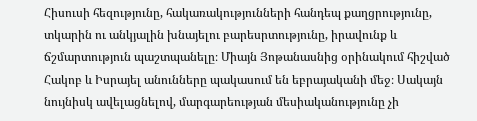Հիսուսի հեզությունը, հակառակությունների հանդեպ քաղցրությունը, տկարին ու անկյալին խնայելու բարեսրտությունը, իրավունք և ճշմարտություն պաշտպանելը։ Միայն Յոթանասնից օրինակում հիշված Հակոբ և Իսրայել անունները պակասում են եբրայականի մեջ։ Սակայն նույնիսկ ավելացնելով, մարգարեության մեսիականությունը չի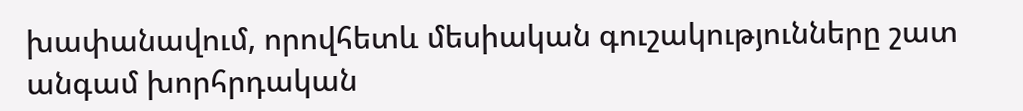խափանավում, որովհետև մեսիական գուշակությունները շատ անգամ խորհրդական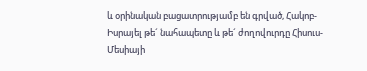և օրինական բացատրությամբ են գրված, Հակոբ-Իսրայել թե´ նահապետը և թե´ ժողովուրդը Հիսուս-Մեսիայի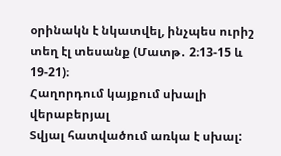օրինակն է նկատվել, ինչպես ուրիշ տեղ էլ տեսանք (Մատթ․ 2։13-15 և 19-21)։
Հաղորդում կայքում սխալի վերաբերյալ
Տվյալ հատվածում առկա է սխալ: